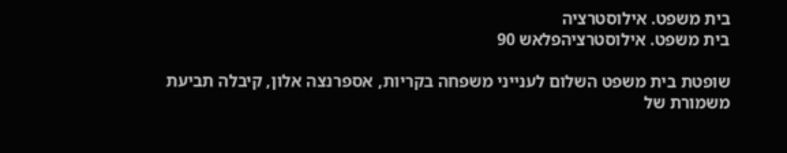בית משפט. אילוסטרציה
בית משפט. אילוסטרציהפלאש 90

שופטת בית משפט השלום לענייני משפחה בקריות, אספרנצה אלון, קיבלה תביעת משמורת של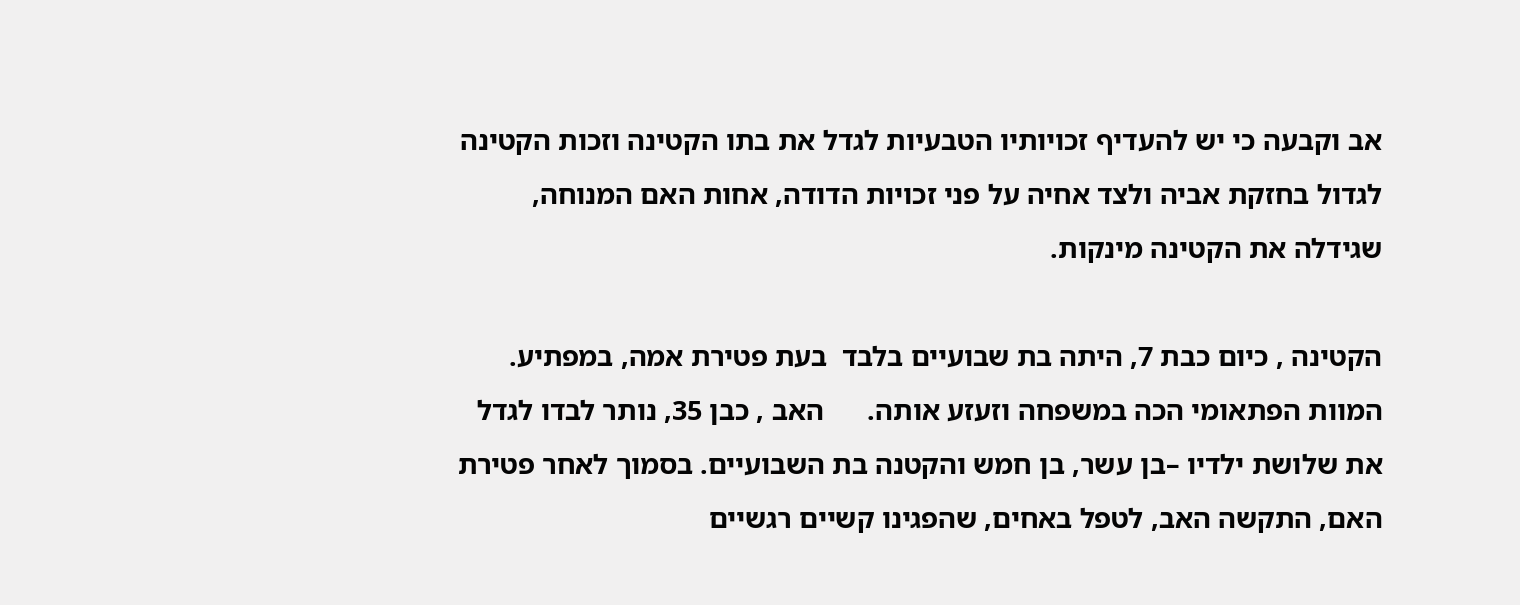אב וקבעה כי יש להעדיף זכויותיו הטבעיות לגדל את בתו הקטינה וזכות הקטינה לגדול בחזקת אביה ולצד אחיה על פני זכויות הדודה, אחות האם המנוחה, שגידלה את הקטינה מינקות.

הקטינה , כיום כבת 7, היתה בת שבועיים בלבד  בעת פטירת אמה, במפתיע. המוות הפתאומי הכה במשפחה וזעזע אותה.      האב , כבן 35, נותר לבדו לגדל את שלושת ילדיו –בן עשר, בן חמש והקטנה בת השבועיים. בסמוך לאחר פטירת האם, התקשה האב, לטפל באחים, שהפגינו קשיים רגשיים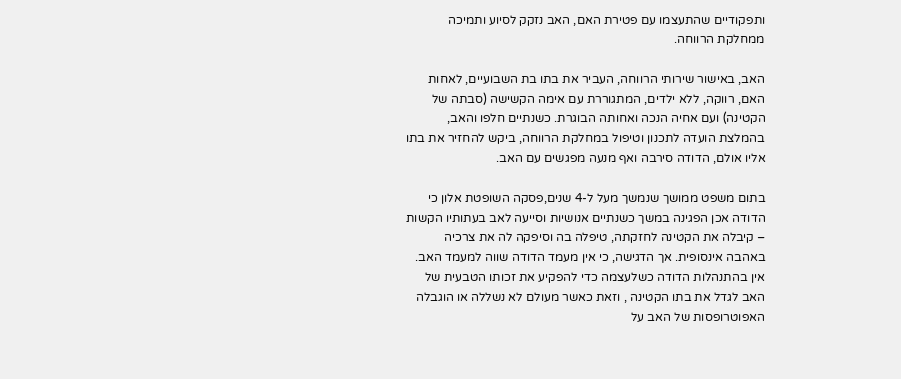ותפקודיים שהתעצמו עם פטירת האם, האב נזקק לסיוע ותמיכה ממחלקת הרווחה.

האב, באישור שירותי הרווחה, העביר את בתו בת השבועיים, לאחות האם, רווקה, ללא ילדים, המתגוררת עם אימה הקשישה (סבתה של הקטינה) ועם אחיה הנכה ואחותה הבוגרת. כשנתיים חלפו והאב, בהמלצת הועדה לתכנון וטיפול במחלקת הרווחה, ביקש להחזיר את בתו אליו אולם, הדודה סירבה ואף מנעה מפגשים עם האב.

בתום משפט ממושך שנמשך מעל ל-4 שנים,פסקה השופטת אלון כי הדודה אכן הפגינה במשך כשנתיים אנושיות וסייעה לאב בעתותיו הקשות – קיבלה את הקטינה לחזקתה, טיפלה בה וסיפקה לה את צרכיה באהבה אינסופית. אך הדגישה, כי אין מעמד הדודה שווה למעמד האב. אין בהתנהלות הדודה כשלעצמה כדי להפקיע את זכותו הטבעית של האב לגדל את בתו הקטינה , וזאת כאשר מעולם לא נשללה או הוגבלה האפוטרופסות של האב על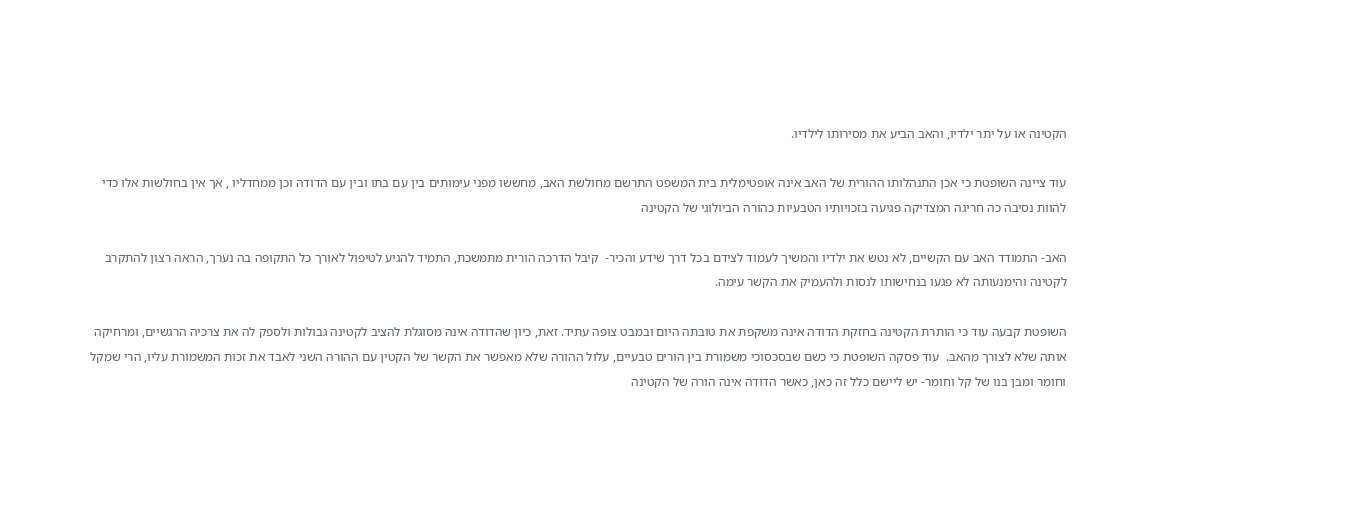הקטינה או על יתר ילדיו, והאב הביע את מסירותו לילדיו.

עוד ציינה השופטת כי אכן התנהלותו ההורית של האב אינה אופטימלית בית המשפט התרשם מחולשת האב, מחששו מפני עימותים בין עם בתו ובין עם הדודה וכן ממחדליו , אך אין בחולשות אלו כדי להוות נסיבה כה חריגה המצדיקה פגיעה בזכויותיו הטבעיות כהורה הביולוגי של הקטינה

האב- התמודד האב עם הקשיים, לא נטש את ילדיו והמשיך לעמוד לצידם בכל דרך שידע והכיר-  קיבל הדרכה הורית מתמשכת, התמיד להגיע לטיפול לאורך כל התקופה בה נערך, הראה רצון להתקרב לקטינה והימנעותה לא פגעו בנחישותו לנסות ולהעמיק את הקשר עימה.

השופטת קבעה עוד כי הותרת הקטינה בחזקת הדודה אינה משקפת את טובתה היום ובמבט צופה עתיד. זאת, כיון שהדודה אינה מסוגלת להציב לקטינה גבולות ולספק לה את צרכיה הרגשיים, ומרחיקה אותה שלא לצורך מהאב.  עוד פסקה השופטת כי כשם שבסכסוכי משמורת בין הורים טבעיים, עלול ההורה שלא מאפשר את הקשר של הקטין עם ההורה השני לאבד את זכות המשמורת עליו, הרי שמקל וחומר ומבן בנו של קל וחומר- יש ליישם כלל זה כאן, כאשר הדודה אינה הורה של הקטינה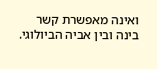ואינה מאפשרת קשר בינה ובין אביה הביולוגי.